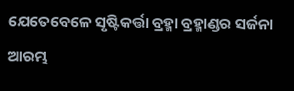ଯେତେବେଳେ ସୃଷ୍ଟିକର୍ତ୍ତା ବ୍ରହ୍ମା ବ୍ରହ୍ମାଣ୍ଡର ସର୍ଜନା ଆରମ୍ଭ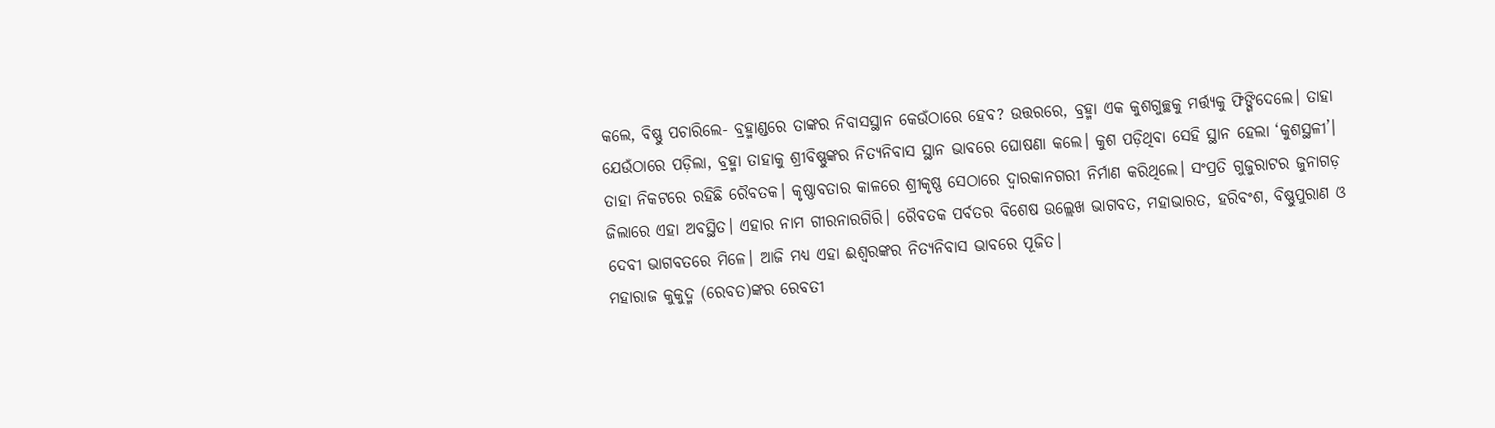କଲେ, ବିଷ୍ଣୁ ପଚାରିଲେ- ବ୍ରହ୍ମାଣ୍ଡରେ ତାଙ୍କର ନିବାସସ୍ଥାନ କେଉଁଠାରେ ହେବ? ଉତ୍ତରରେ, ବ୍ରହ୍ମା ଏକ କୁଶଗୁଚ୍ଛକୁ ମର୍ତ୍ତ୍ୟକୁ ଫିଙ୍ଗିଦେଲେ। ତାହା ଯେଉଁଠାରେ ପଡ଼ିଲା, ବ୍ରହ୍ମା ତାହାକୁ ଶ୍ରୀବିଷ୍ଣୁଙ୍କର ନିତ୍ୟନିବାସ ସ୍ଥାନ ଭାବରେ ଘୋଷଣା କଲେ। କୁଶ ପଡ଼ିଥିବା ସେହି ସ୍ଥାନ ହେଲା ‘କୁଶସ୍ଥଳୀ’। ତାହା ନିକଟରେ ରହିଛି ରୈବତକ। କୃଷ୍ଣାବତାର କାଳରେ ଶ୍ରୀକୃଷ୍ଣ ସେଠାରେ ଦ୍ୱାରକାନଗରୀ ନିର୍ମାଣ କରିଥିଲେ। ସଂପ୍ରତି ଗୁଜୁରାଟର ଜୁନାଗଡ଼ ଜିଲାରେ ଏହା ଅବସ୍ଥିତ। ଏହାର ନାମ ଗୀରନାରଗିରି। ରୈବତକ ପର୍ବତର ବିଶେଷ ଉଲ୍ଲେଖ ଭାଗବତ, ମହାଭାରତ, ହରିବଂଶ, ବିଷ୍ଣୁପୁରାଣ ଓ ଦେବୀ ଭାଗବତରେ ମିଳେ। ଆଜି ମଧ୍ୟ ଏହା ଈଶ୍ୱରଙ୍କର ନିତ୍ୟନିବାସ ଭାବରେ ପୂଜିତ।
ମହାରାଜ କୁକୁଦ୍ମ (ରେବତ)ଙ୍କର ରେବତୀ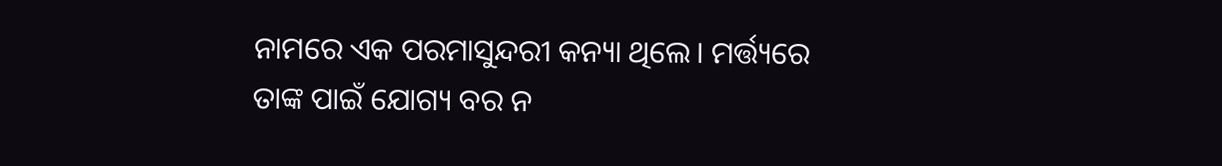ନାମରେ ଏକ ପରମାସୁନ୍ଦରୀ କନ୍ୟା ଥିଲେ। ମର୍ତ୍ତ୍ୟରେ ତାଙ୍କ ପାଇଁ ଯୋଗ୍ୟ ବର ନ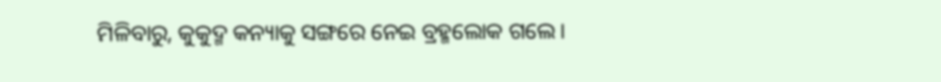ମିଳିବାରୁ, କୁକୁଦ୍ମ କନ୍ୟାକୁ ସଙ୍ଗରେ ନେଇ ବ୍ରହ୍ମଲୋକ ଗଲେ।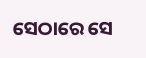ସେଠାରେ ସେ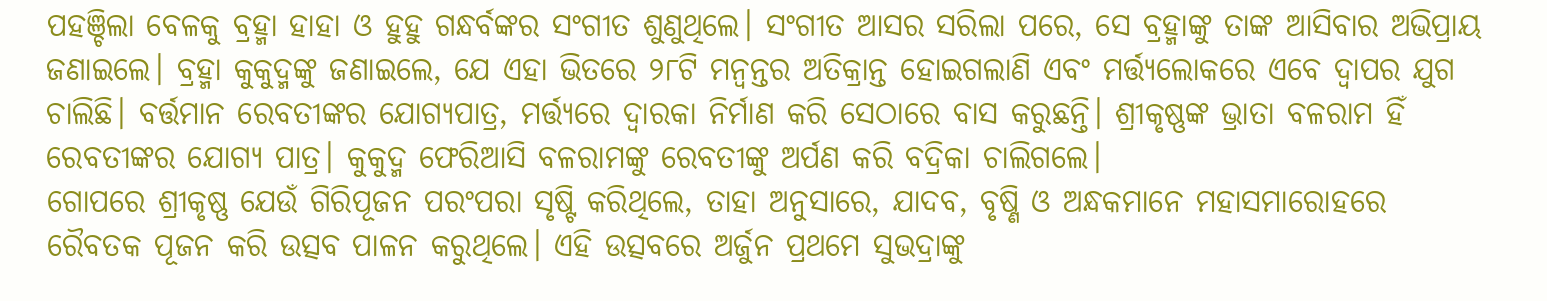ପହଞ୍ଚିଲା ବେଳକୁ ବ୍ରହ୍ମା ହାହା ଓ ହୁହୁ ଗନ୍ଧର୍ବଙ୍କର ସଂଗୀତ ଶୁଣୁଥିଲେ। ସଂଗୀତ ଆସର ସରିଲା ପରେ, ସେ ବ୍ରହ୍ମାଙ୍କୁ ତାଙ୍କ ଆସିବାର ଅଭିପ୍ରାୟ ଜଣାଇଲେ। ବ୍ରହ୍ମା କୁକୁଦ୍ମଙ୍କୁ ଜଣାଇଲେ, ଯେ ଏହା ଭିତରେ ୨୮ଟି ମନ୍ୱନ୍ତର ଅତିକ୍ରାନ୍ତ ହୋଇଗଲାଣି ଏବଂ ମର୍ତ୍ତ୍ୟଲୋକରେ ଏବେ ଦ୍ୱାପର ଯୁଗ ଚାଲିଛି। ବର୍ତ୍ତମାନ ରେବତୀଙ୍କର ଯୋଗ୍ୟପାତ୍ର, ମର୍ତ୍ତ୍ୟରେ ଦ୍ୱାରକା ନିର୍ମାଣ କରି ସେଠାରେ ବାସ କରୁଛନ୍ତି। ଶ୍ରୀକୃଷ୍ଣଙ୍କ ଭ୍ରାତା ବଳରାମ ହିଁ ରେବତୀଙ୍କର ଯୋଗ୍ୟ ପାତ୍ର। କୁକୁଦ୍ମ ଫେରିଆସି ବଳରାମଙ୍କୁ ରେବତୀଙ୍କୁ ଅର୍ପଣ କରି ବଦ୍ରିକା ଚାଲିଗଲେ।
ଗୋପରେ ଶ୍ରୀକୃଷ୍ଣ ଯେଉଁ ଗିରିପୂଜନ ପରଂପରା ସୃଷ୍ଟି କରିଥିଲେ, ତାହା ଅନୁସାରେ, ଯାଦବ, ବୃଷ୍ଣି ଓ ଅନ୍ଧକମାନେ ମହାସମାରୋହରେ ରୈବତକ ପୂଜନ କରି ଉତ୍ସବ ପାଳନ କରୁଥିଲେ। ଏହି ଉତ୍ସବରେ ଅର୍ଜୁନ ପ୍ରଥମେ ସୁଭଦ୍ରାଙ୍କୁ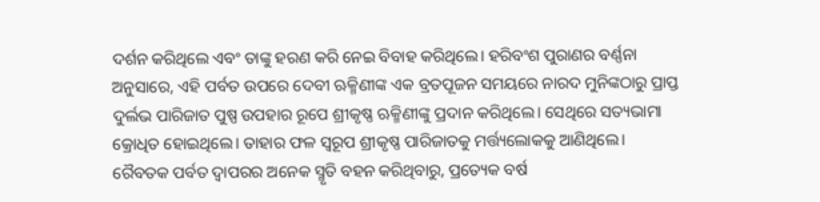ଦର୍ଶନ କରିଥିଲେ ଏବଂ ତାଙ୍କୁ ହରଣ କରି ନେଇ ବିବାହ କରିଥିଲେ। ହରିବଂଶ ପୁରାଣର ବର୍ଣ୍ଣନା ଅନୁସାରେ, ଏହି ପର୍ବତ ଉପରେ ଦେବୀ ଋକ୍ମିଣୀଙ୍କ ଏକ ବ୍ରତପୂଜନ ସମୟରେ ନାରଦ ମୁନିଙ୍କଠାରୁ ପ୍ରାପ୍ତ ଦୁର୍ଲଭ ପାରିଜାତ ପୁଷ୍ପ ଉପହାର ରୂପେ ଶ୍ରୀକୃଷ୍ଣ ଋକ୍ମିଣୀଙ୍କୁ ପ୍ରଦାନ କରିଥିଲେ। ସେଥିରେ ସତ୍ୟଭାମା କ୍ରୋଧିତ ହୋଇଥିଲେ। ତାହାର ଫଳ ସ୍ୱରୂପ ଶ୍ରୀକୃଷ୍ଣ ପାରିଜାତକୁ ମର୍ତ୍ତ୍ୟଲୋକକୁ ଆଣିଥିଲେ।
ରୈବତକ ପର୍ବତ ଦ୍ୱାପରର ଅନେକ ସ୍ମୃତି ବହନ କରିଥିବାରୁ, ପ୍ରତ୍ୟେକ ବର୍ଷ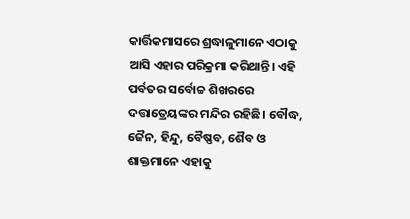କାର୍ତ୍ତିକମାସରେ ଶ୍ରଦ୍ଧାଳୁମାନେ ଏଠାକୁ ଆସି ଏହାର ପରିକ୍ରମା କରିଥାନ୍ତି। ଏହି ପର୍ବତର ସର୍ବୋଚ୍ଚ ଶିଖରରେ ଦତ୍ତାତ୍ରେୟଙ୍କର ମନ୍ଦିର ରହିଛି। ବୌଦ୍ଧ, ଜୈନ, ହିନ୍ଦୁ, ବୈଷ୍ଣବ, ଶୈବ ଓ ଶାକ୍ତମାନେ ଏହାକୁ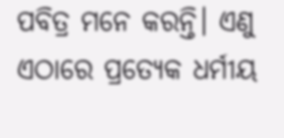ପବିତ୍ର ମନେ କରନ୍ତି। ଏଣୁ ଏଠାରେ ପ୍ରତ୍ୟେକ ଧର୍ମୀୟ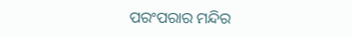ପରଂପରାର ମନ୍ଦିର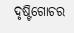ଦୃଷ୍ଟିଗୋଚର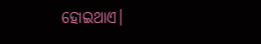ହୋଇଥାଏ।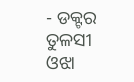- ଡକ୍ଟର ତୁଳସୀ ଓଝା